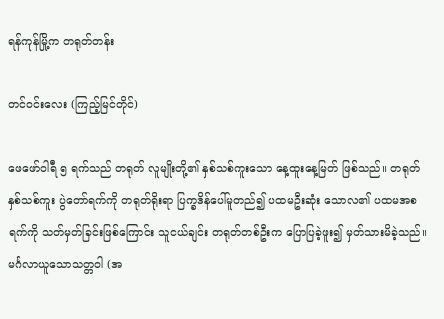ရန်ကုန်မြို့က တရုတ်တန်း

တင်ဝင်းလေး (ကြည့်မြင်တိုင်)

ဖေဖော်ဝါရီ ၅ ရက်သည် တရုတ် လူမျိုးတို့၏ နှစ်သစ်ကူးသော နေ့ထူးနေ့မြတ် ဖြစ်သည်။ တရုတ်နှစ်သစ်ကူး ပွဲတော်ရက်ကို တရုတ်ရိုးရာ ပြက္ခဒိန်ပေါ်မူတည်၍ ပထမဦးဆုံး သောလ၏ ပထမအစရက်ကို သတ်မှတ်ခြင်းဖြစ်ကြောင်း သူငယ်ချင်း တရုတ်တစ်ဦးက ပြောပြခဲ့ဖူး၍ မှတ်သားမိခဲ့သည်။ မင်္ဂလာယူသောသတ္တဝါ (အ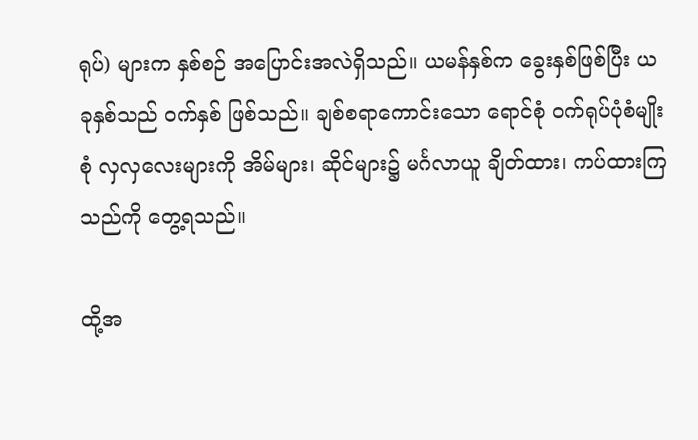ရုပ်) များက နှစ်စဉ် အပြောင်းအလဲရှိသည်။ ယမန်နှစ်က ခွေးနှစ်ဖြစ်ပြီး ယခုနှစ်သည် ဝက်နှစ် ဖြစ်သည်။ ချစ်စရာကောင်းသော ရောင်စုံ ဝက်ရုပ်ပုံစံမျိုးစုံ လှလှလေးများကို အိမ်များ၊ ဆိုင်များ၌ မင်္ဂလာယူ ချိတ်ထား၊ ကပ်ထားကြသည်ကို တွေ့ရသည်။

ထို့အ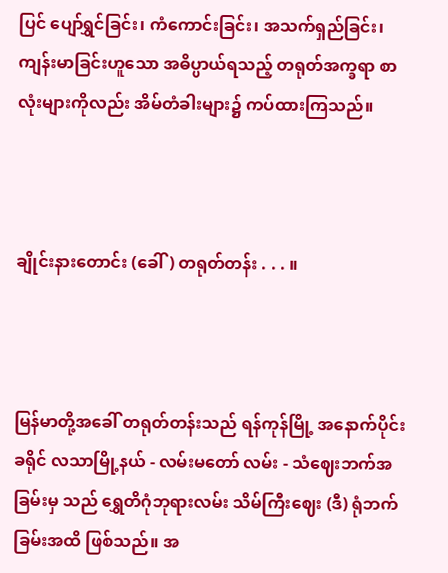ပြင် ပျော်ရွှင်ခြင်း၊ ကံကောင်းခြင်း၊ အသက်ရှည်ခြင်း၊ ကျန်းမာခြင်းဟူသော အဓိပ္ပာယ်ရသည့် တရုတ်အက္ခရာ စာလုံးများကိုလည်း အိမ်တံခါးများ၌ ကပ်ထားကြသည်။



ချိုင်းနားတောင်း (ခေါ်) တရုတ်တန်း . . . ။



မြန်မာတို့အခေါ် တရုတ်တန်းသည် ရန်ကုန်မြို့ အနောက်ပိုင်း ခရိုင် လသာမြို့နယ် - လမ်းမတော် လမ်း - သံဈေးဘက်အခြမ်းမှ သည် ရွှေတိဂုံဘုရားလမ်း သိမ်ကြီးဈေး (ဒီ) ရုံဘက်ခြမ်းအထိ ဖြစ်သည်။ အ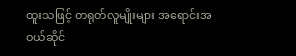ထူးသဖြင့် တရုတ်လူမျိုးများ အရောင်းအဝယ်ဆိုင်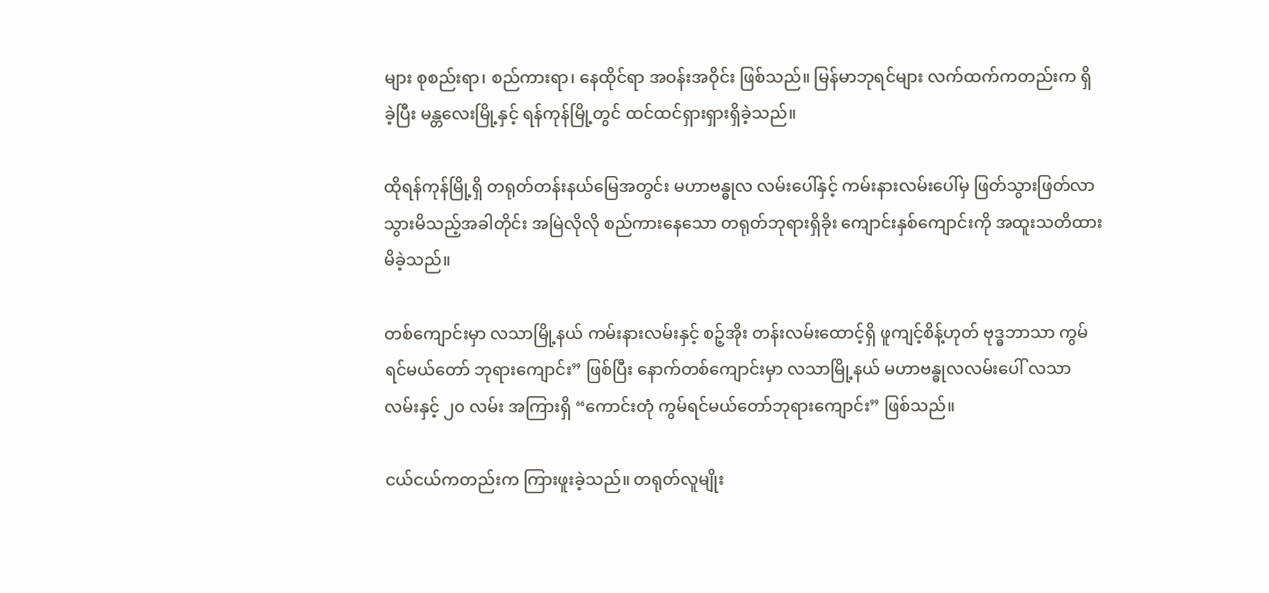များ စုစည်းရာ၊ စည်ကားရာ၊ နေထိုင်ရာ အဝန်းအဝိုင်း ဖြစ်သည်။ မြန်မာဘုရင်များ လက်ထက်ကတည်းက ရှိခဲ့ပြီး မန္တလေးမြို့နှင့် ရန်ကုန်မြို့တွင် ထင်ထင်ရှားရှားရှိခဲ့သည်။

ထိုရန်ကုန်မြို့ရှိ တရုတ်တန်းနယ်မြေအတွင်း မဟာဗန္ဓုလ လမ်းပေါ်နှင့် ကမ်းနားလမ်းပေါ်မှ ဖြတ်သွားဖြတ်လာ သွားမိသည့်အခါတိုင်း အမြဲလိုလို စည်ကားနေသော တရုတ်ဘုရားရှိခိုး ကျောင်းနှစ်ကျောင်းကို အထူးသတိထားမိခဲ့သည်။

တစ်ကျောင်းမှာ လသာမြို့နယ် ကမ်းနားလမ်းနှင့် စဉ့်အိုး တန်းလမ်းထောင့်ရှိ ဖူကျင့်စိန့်ဟုတ် ဗုဒ္ဓဘာသာ ကွမ်ရင်မယ်တော် ဘုရားကျောင်း” ဖြစ်ပြီး နောက်တစ်ကျောင်းမှာ လသာမြို့နယ် မဟာဗန္ဓုလလမ်းပေါ် လသာလမ်းနှင့် ၂၀ လမ်း အကြားရှိ “ကောင်းတုံ ကွမ်ရင်မယ်တော်ဘုရားကျောင်း” ဖြစ်သည်။

ငယ်ငယ်ကတည်းက ကြားဖူးခဲ့သည်။ တရုတ်လူမျိုး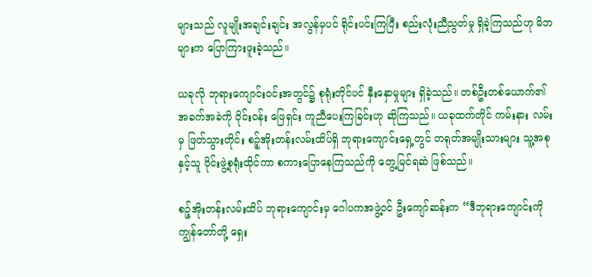များသည် လူမျိုးအချင်းချင်း အလွန်မှပင် ရိုင်းပင်းကြပြီး စည်းလုံးညီညွတ်မှု ရှိခဲ့ကြသည်ဟု မိဘများက ပြောကြားဖူးခဲ့သည်။

ယခုလို ဘုရားကျောင်းဝင်းအတွင်၌ စုရုံးတိုင်ပင် နှီးနှောမှုများ ရှိခဲ့သည်။ တစ်ဦးတစ်ယောက်၏ အခက်အခဲကို ဝိုင်းဝန်း ဖြေရှင်း ကူညီပေးကြခြင်းဟု ဆိုကြသည်။ ယခုထက်တိုင် ကမ်းနား လမ်းမှ ဖြတ်သွားတိုင်း စဉ့်အိုးတန်းလမ်းထိပ်ရှိ ဘုရားကျောင်းရှေ့တွင် တရုတ်အမျိုးသားများ သူ့အစုနှင့်သူ ဝိုင်းဖွဲ့စုရုံးထိုင်ကာ စကားပြောနေကြသည်ကို တွေ့မြင်ရဆဲ ဖြစ်သည်။

စဉ့်အိုးတန်းလမ်းထိပ် ဘုရားကျောင်းမှ ဂေါပကအဖွဲ့ဝင် ဦးကျော်ဆန်းက “ဒီဘုရားကျောင်းကို ကျွန်တော်တို့ ရှေး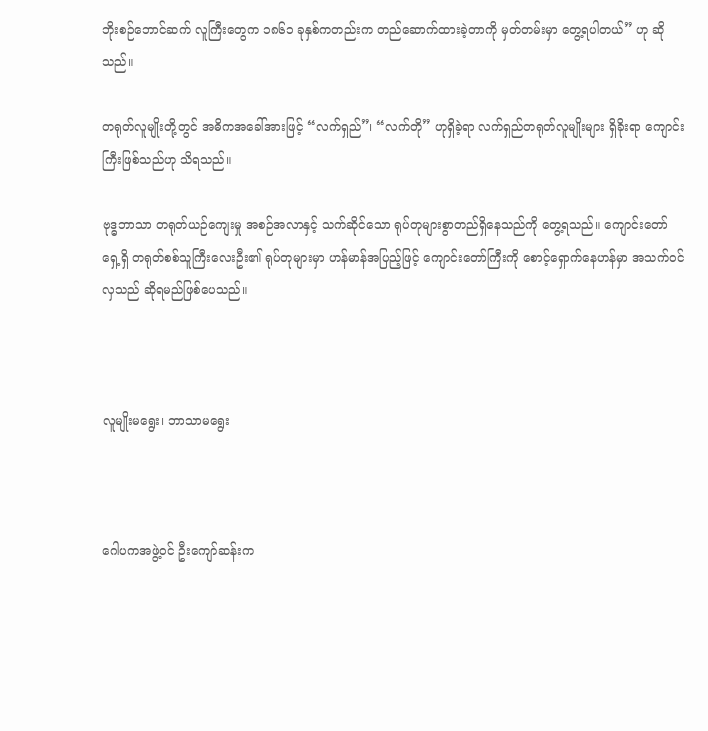ဘိုးစဉ်ဘောင်ဆက် လူကြီးတွေက ၁၈၆၁ ခုနှစ်ကတည်းက တည်ဆောက်ထားခဲ့တာကို မှတ်တမ်းမှာ တွေ့ရပါတယ်” ဟု ဆိုသည်။

တရုတ်လူမျိုးတို့တွင် အဓိကအခေါ်အားဖြင့် “လက်ရှည်”၊ “လက်တို” ဟုရှိခဲ့ရာ လက်ရှည်တရုတ်လူမျိုးများ ရှိခိုးရာ ကျောင်းကြီးဖြစ်သည်ဟု သိရသည်။

ဗုဒ္ဓဘာသာ တရုတ်ယဉ်ကျေးမှု အစဉ်အလာနှင့် သက်ဆိုင်သော ရုပ်တုများစွာတည်ရှိနေသည်ကို တွေ့ရသည်။ ကျောင်းတော် ရှေ့ရှိ တရုတ်စစ်သူကြီးလေးဦး၏ ရုပ်တုများမှာ ဟန်မာန်အပြည့်ဖြင့် ကျောင်းတော်ကြီးကို စောင့်ရှောက်နေဟန်မှာ အသက်ဝင် လှသည် ဆိုရမည်ဖြစ်ပေသည်။



လူမျိုးမရွေး၊ ဘာသာမရွေး



ဂေါပကအဖွဲ့ဝင် ဦးကျော်ဆန်းက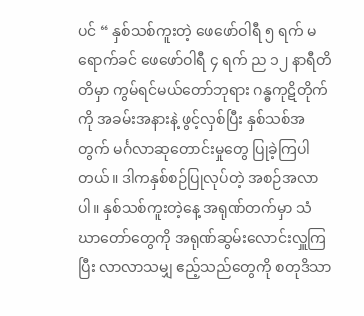ပင် “ နှစ်သစ်ကူးတဲ့ ဖေဖော်ဝါရီ ၅ ရက် မရောက်ခင် ဖေဖော်ဝါရီ ၄ ရက် ည ၁၂ နာရီတိတိမှာ ကွမ်ရင်မယ်တော်ဘုရား ဂန္ဓကုဋိတိုက်ကို အခမ်းအနားနဲ့ ဖွင့်လှစ်ပြီး နှစ်သစ်အတွက် မင်္ဂလာဆုတောင်းမှုတွေ ပြုခဲ့ကြပါတယ်။ ဒါကနှစ်စဉ်ပြုလုပ်တဲ့ အစဉ်အလာပါ။ နှစ်သစ်ကူးတဲ့နေ့ အရုဏ်တက်မှာ သံဃာတော်တွေကို အရုဏ်ဆွမ်းလောင်းလှူကြပြီး လာလာသမျှ ဧည့်သည်တွေကို စတုဒိသာ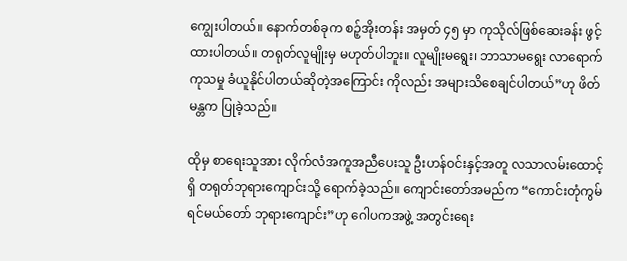ကျွေးပါတယ်။ နောက်တစ်ခုက စဉ့်အိုးတန်း အမှတ် ၄၅ မှာ ကုသိုလ်ဖြစ်ဆေးခန်း ဖွင့်ထားပါတယ်။ တရုတ်လူမျိုးမှ မဟုတ်ပါဘူး။ လူမျိုးမရွေး၊ ဘာသာမရွေး လာရောက်ကုသမှု ခံယူနိုင်ပါတယ်ဆိုတဲ့အကြောင်း ကိုလည်း အများသိစေချင်ပါတယ်”ဟု ဖိတ်မန္တက ပြုခဲ့သည်။

ထိုမှ စာရေးသူအား လိုက်လံအကူအညီပေးသူ ဦးဟန်ဝင်းနှင့်အတူ လသာလမ်းထောင့်ရှိ တရုတ်ဘုရားကျောင်းသို့ ရောက်ခဲ့သည်။ ကျောင်းတော်အမည်က “ကောင်းတုံကွမ်ရင်မယ်တော် ဘုရားကျောင်း”ဟု ဂေါပကအဖွဲ့ အတွင်းရေး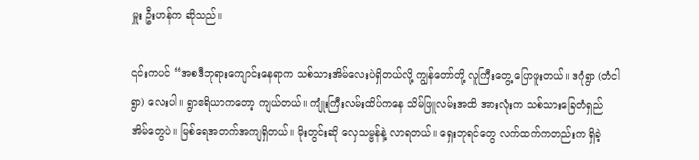မှူး ဦးဟန်က ဆိုသည်။

၎င်းကပင် “အစဒီဘုရားကျောင်းနေရာက သစ်သားအိမ်လေးပဲရှိတယ်လို့ ကျွန်တော်တို့ လူကြီးတွေ့ ပြောဖူးတယ်။ ဒဂုံရွာ (တံငါရွာ) လေးပါ။ ရွာဧရိယာကတော့ ကျယ်တယ်။ ကျုံးကြီးလမ်းထိပ်ကနေ သိမ်ဖြူလမ်းအထိ အားလုံးက သစ်သားခြေတံရှည် အိမ်တွေပဲ။ မြစ်ရေအတက်အကျရှိတယ်။ မိုးတွင်းဆို လှေသမ္ဗန်နဲ့ လာရတယ်။ ရှေးဘုရင်တွေ လက်ထက်ကတည်းက ရှိခဲ့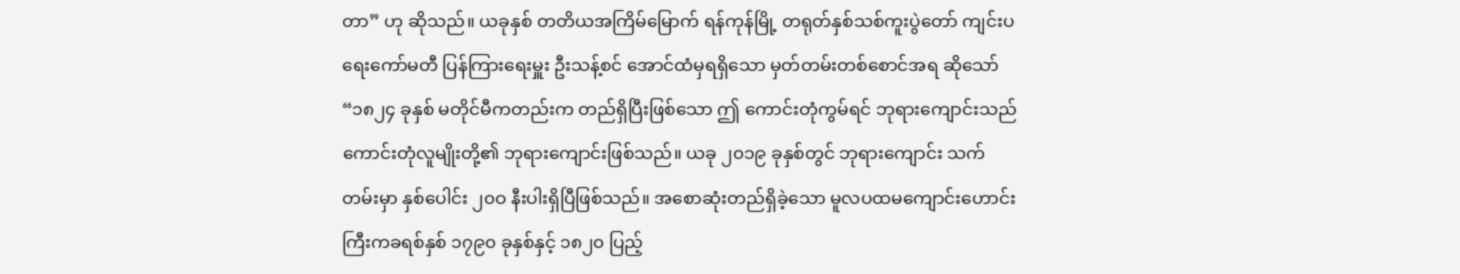တာ” ဟု ဆိုသည်။ ယခုနှစ် တတိယအကြိမ်မြောက် ရန်ကုန်မြို့ တရုတ်နှစ်သစ်ကူးပွဲတော် ကျင်းပရေးကော်မတီ ပြန်ကြားရေးမှူး ဦးသန့်စင် အောင်ထံမှရရှိသော မှတ်တမ်းတစ်စောင်အရ ဆိုသော် “၁၈၂၄ ခုနှစ် မတိုင်မီကတည်းက တည်ရှိပြီးဖြစ်သော ဤ ကောင်းတုံကွမ်ရင် ဘုရားကျောင်းသည် ကောင်းတုံလူမျိုးတို့၏ ဘုရားကျောင်းဖြစ်သည်။ ယခု ၂၀၁၉ ခုနှစ်တွင် ဘုရားကျောင်း သက်တမ်းမှာ နှစ်ပေါင်း ၂၀ဝ နီးပါးရှိပြီဖြစ်သည်။ အစောဆုံးတည်ရှိခဲ့သော မူလပထမကျောင်းဟောင်းကြီးကခရစ်နှစ် ၁၇၉၀ ခုနှစ်နှင့် ၁၈၂၀ ပြည့်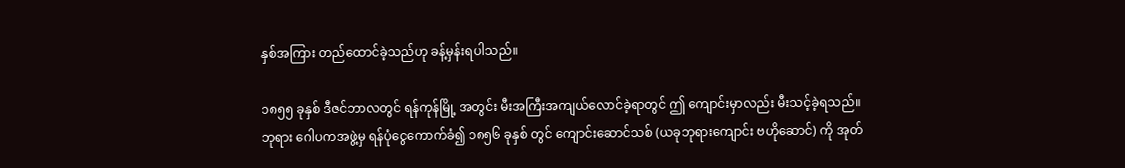နှစ်အကြား တည်ထောင်ခဲ့သည်ဟု ခန့်မှန်းရပါသည်။

၁၈၅၅ ခုနှစ် ဒီဇင်ဘာလတွင် ရန်ကုန်မြို့ အတွင်း မီးအကြီးအကျယ်လောင်ခဲ့ရာတွင် ဤ ကျောင်းမှာလည်း မီးသင့်ခဲ့ရသည်။ ဘုရား ဂေါပကအဖွဲ့မှ ရန်ပုံငွေကောက်ခံ၍ ၁၈၅၆ ခုနှစ် တွင် ကျောင်းဆောင်သစ် (ယခုဘုရားကျောင်း ဗဟိုဆောင်) ကို အုတ်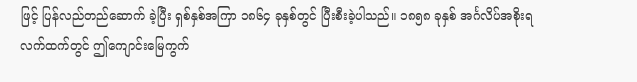ဖြင့် ပြန်လည်တည်ဆောက် ခဲ့ပြီး ရှစ်နှစ်အကြာ ၁၈၆၄ ခုနှစ်တွင် ပြီးစီးခဲ့ပါသည်။ ၁၈၅၈ ခုနှစ် အင်္ဂလိပ်အစိုးရလက်ထက်တွင် ဤကျောင်းမြေကွက်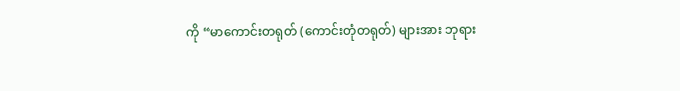ကို “မာကောင်းတရုတ် (ကောင်းတုံတရုတ်) များအား ဘုရား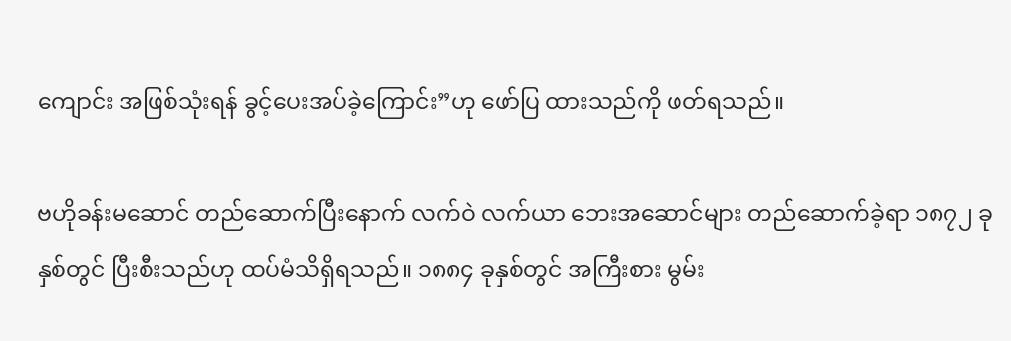ကျောင်း အဖြစ်သုံးရန် ခွင့်ပေးအပ်ခဲ့ကြောင်း”ဟု ဖော်ပြ ထားသည်ကို ဖတ်ရသည်။

ဗဟိုခန်းမဆောင် တည်ဆောက်ပြီးနောက် လက်ဝဲ လက်ယာ ဘေးအဆောင်များ တည်ဆောက်ခဲ့ရာ ၁၈၇၂ ခုနှစ်တွင် ပြီးစီးသည်ဟု ထပ်မံသိရှိရသည်။ ၁၈၈၄ ခုနှစ်တွင် အကြီးစား မွမ်း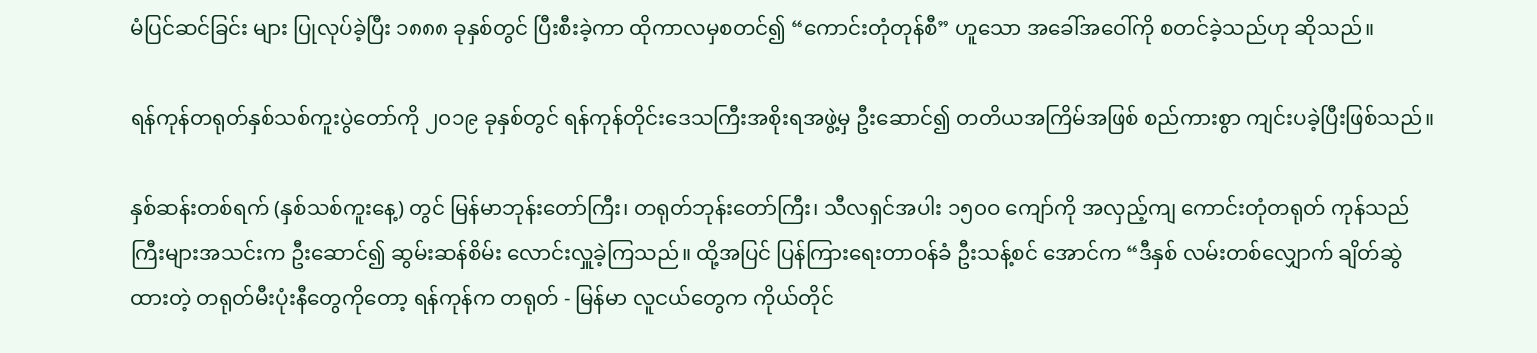မံပြင်ဆင်ခြင်း များ ပြုလုပ်ခဲ့ပြီး ၁၈၈၈ ခုနှစ်တွင် ပြီးစီးခဲ့ကာ ထိုကာလမှစတင်၍ “ကောင်းတုံတုန်စီ” ဟူသော အခေါ်အဝေါ်ကို စတင်ခဲ့သည်ဟု ဆိုသည်။

ရန်ကုန်တရုတ်နှစ်သစ်ကူးပွဲတော်ကို ၂၀၁၉ ခုနှစ်တွင် ရန်ကုန်တိုင်းဒေသကြီးအစိုးရအဖွဲ့မှ ဦးဆောင်၍ တတိယအကြိမ်အဖြစ် စည်ကားစွာ ကျင်းပခဲ့ပြီးဖြစ်သည်။

နှစ်ဆန်းတစ်ရက် (နှစ်သစ်ကူးနေ့) တွင် မြန်မာဘုန်းတော်ကြီး၊ တရုတ်ဘုန်းတော်ကြီး၊ သီလရှင်အပါး ၁၅၀ဝ ကျော်ကို အလှည့်ကျ ကောင်းတုံတရုတ် ကုန်သည်ကြီးများအသင်းက ဦးဆောင်၍ ဆွမ်းဆန်စိမ်း လောင်းလှူခဲ့ကြသည်။ ထို့အပြင် ပြန်ကြားရေးတာဝန်ခံ ဦးသန့်စင် အောင်က “ဒီနှစ် လမ်းတစ်လျှောက် ချိတ်ဆွဲ ထားတဲ့ တရုတ်မီးပုံးနီတွေကိုတော့ ရန်ကုန်က တရုတ် - မြန်မာ လူငယ်တွေက ကိုယ်တိုင်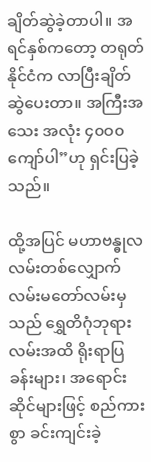ချိတ်ဆွဲခဲ့တာပါ။ အရင်နှစ်ကတော့ တရုတ်နိုင်ငံက လာပြီးချိတ်ဆွဲပေးတာ။ အကြီးအသေး အလုံး ၄၀ဝ၀ ကျော်ပါ”ဟု ရှင်းပြခဲ့သည်။

ထို့အပြင် မဟာဗန္ဓုလလမ်းတစ်လျှောက် လမ်းမတော်လမ်းမှသည် ရွှေတိဂုံဘုရားလမ်းအထိ ရိုးရာပြခန်းများ၊ အရောင်းဆိုင်များဖြင့် စည်ကား စွာ ခင်းကျင်းခဲ့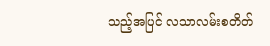သည့်အပြင် လသာလမ်းစတိတ်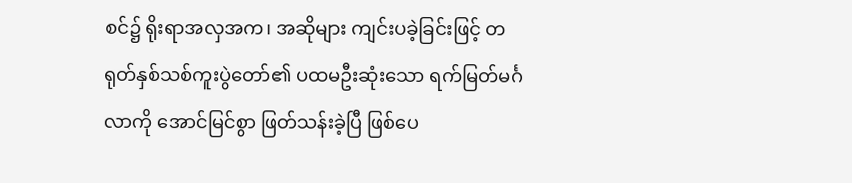စင်၌ ရိုးရာအလှအက၊ အဆိုများ ကျင်းပခဲ့ခြင်းဖြင့် တရုတ်နှစ်သစ်ကူးပွဲတော်၏ ပထမဦးဆုံးသော ရက်မြတ်မင်္ဂလာကို အောင်မြင်စွာ ဖြတ်သန်းခဲ့ပြီ ဖြစ်ပေ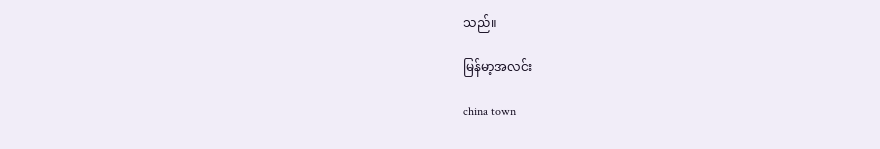သည်။

မြန်မာ့အလင်း

china town